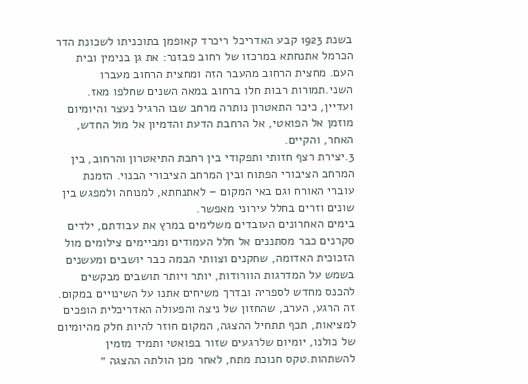בשנת 1923 קבע האדריכל ריכרד קאופמן בתוכניתו לשכונת הדר הכרמל אתנחתא במרכזו של רחוב פבזנר: את גן בנימין ובית העם. מחצית הרחוב מהעבר הזה ומחצית הרחוב מעברו השני.תמורות רבות חלו ברחוב במאה השנים שחלפו מאז. ועדיין, כיכר התאטרון נותרה מרחב שבו הרגיל נעצר והיומיום מוזמן אל הפואטי, אל הרחבת הדעת והדמיון אל מול החדש, האחר, והקיים.
3.יצירת רצף חזותי ותפקודי בין רחבת התיאטרון והרחוב, בין המרחב הציבורי הפתוח ובין המרחב הציבורי הבנוי. הזמנת עוברי האורח וגם באי המקום – לאתנחתא, למנוחה ולמפגש בין שונים וזרים בחלל עירוני מאפשר.
בימים האחרונים העובדים משלימים במרץ את עבודתם, ילדים סקרנים כבר מסתננים אל חלל העמודים ומביימים צילומים מול הזכוכית האדומה, שחקנים וצוותי הבמה כבר יושבים ומעשנים בשמש על המדרגות הוורודות, יותר ויותר תושבים מבקשים להכנס מחדש לספריה ובדרך משיחים אתנו על השינויים במקום.
זה הרגע, הערב, שהחזון של ניצה והפעולה האדריכלית הופכים למציאות, תכף תתחיל ההצגה, המקום חוזר להיות חלק מהיומיום של כולנו, יומיום שלרגעים שזור בפואטי ותמיד מזמין להשתהות.טקס חנוכת מתח, לאחר מכן הולתה ההצגה ״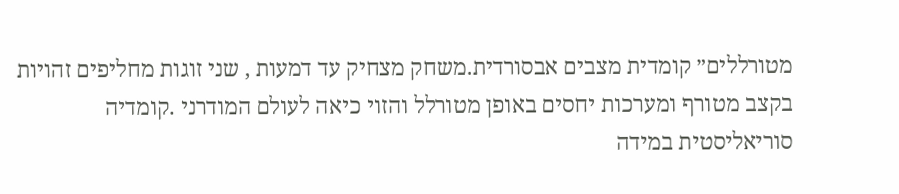מטורללים״ קומדית מצבים אבסורדית.משחק מצחיק עד דמעות , שני זוגות מחליפים זהויות בקצב מטורף ומערכות יחסים באופן מטורלל והזוי כיאה לעולם המודרני .קומדיה סוריאליסטית במידה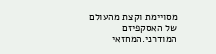מסויימת וקצת מהעולם של האסקפיזם המודרני.המחזאי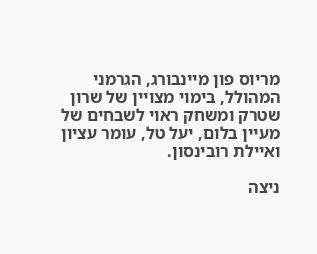מריוס פון מיינבורג, הגרמני המהולל, בימוי מצויין של שרון שטרק ומשחק ראוי לשבחים של מעיין בלום, יעל טל, עומר עציון ואיילת רובינסון.

ניצה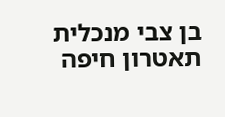בן צבי מנכלית תאטרון חיפה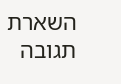השארת תגובה